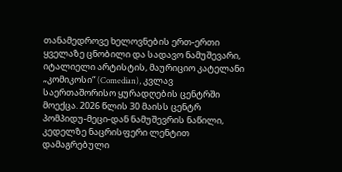თანამედროვე ხელოვნების ერთ-ერთი ყველაზე ცნობილი და სადავო ნამუშევარი, იტალიელი არტისტის, მაურიციო კატელანი „კომიკოსი“ (Comedian), კვლავ საერთაშორისო ყურადღების ცენტრში მოექცა. 2026 წლის 30 მაისს ცენტრ პომპიდუ-მეცი-დან ნამუშევრის ნაწილი, კედელზე ნაცრისფერი ლენტით დამაგრებული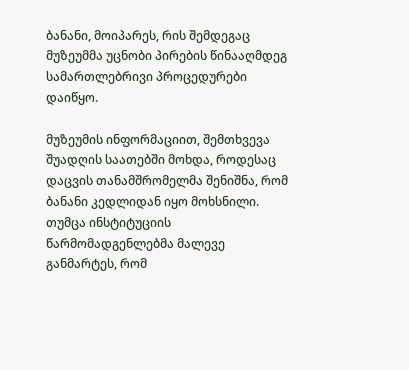ბანანი, მოიპარეს, რის შემდეგაც მუზეუმმა უცნობი პირების წინააღმდეგ სამართლებრივი პროცედურები დაიწყო.

მუზეუმის ინფორმაციით, შემთხვევა შუადღის საათებში მოხდა, როდესაც დაცვის თანამშრომელმა შენიშნა, რომ ბანანი კედლიდან იყო მოხსნილი. თუმცა ინსტიტუციის წარმომადგენლებმა მალევე განმარტეს, რომ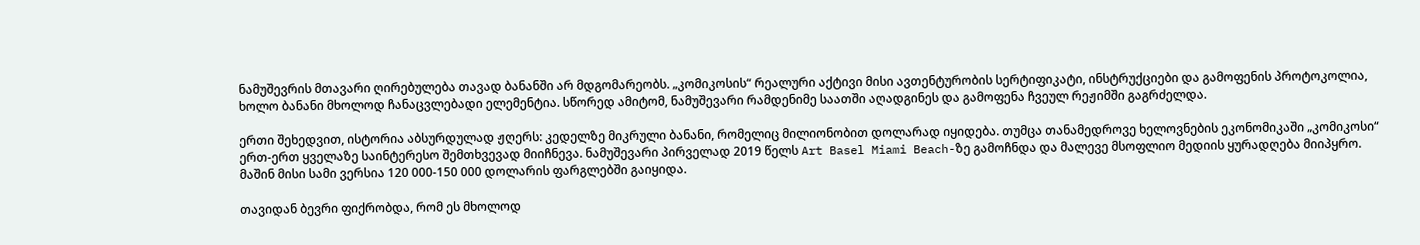ნამუშევრის მთავარი ღირებულება თავად ბანანში არ მდგომარეობს. „კომიკოსის“ რეალური აქტივი მისი ავთენტურობის სერტიფიკატი, ინსტრუქციები და გამოფენის პროტოკოლია, ხოლო ბანანი მხოლოდ ჩანაცვლებადი ელემენტია. სწორედ ამიტომ, ნამუშევარი რამდენიმე საათში აღადგინეს და გამოფენა ჩვეულ რეჟიმში გაგრძელდა.

ერთი შეხედვით, ისტორია აბსურდულად ჟღერს: კედელზე მიკრული ბანანი, რომელიც მილიონობით დოლარად იყიდება. თუმცა თანამედროვე ხელოვნების ეკონომიკაში „კომიკოსი“ ერთ-ერთ ყველაზე საინტერესო შემთხვევად მიიჩნევა. ნამუშევარი პირველად 2019 წელს Art Basel Miami Beach-ზე გამოჩნდა და მალევე მსოფლიო მედიის ყურადღება მიიპყრო. მაშინ მისი სამი ვერსია 120 000-150 000 დოლარის ფარგლებში გაიყიდა.

თავიდან ბევრი ფიქრობდა, რომ ეს მხოლოდ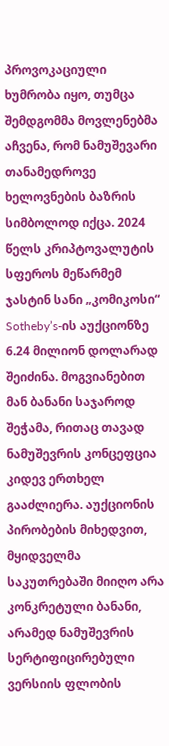პროვოკაციული ხუმრობა იყო, თუმცა შემდგომმა მოვლენებმა აჩვენა, რომ ნამუშევარი თანამედროვე ხელოვნების ბაზრის სიმბოლოდ იქცა. 2024 წელს კრიპტოვალუტის სფეროს მეწარმემ ჯასტინ სანი „კომიკოსი“ Sotheby’s-ის აუქციონზე 6.24 მილიონ დოლარად შეიძინა. მოგვიანებით მან ბანანი საჯაროდ შეჭამა, რითაც თავად ნამუშევრის კონცეფცია კიდევ ერთხელ გააძლიერა. აუქციონის პირობების მიხედვით, მყიდველმა საკუთრებაში მიიღო არა კონკრეტული ბანანი, არამედ ნამუშევრის სერტიფიცირებული ვერსიის ფლობის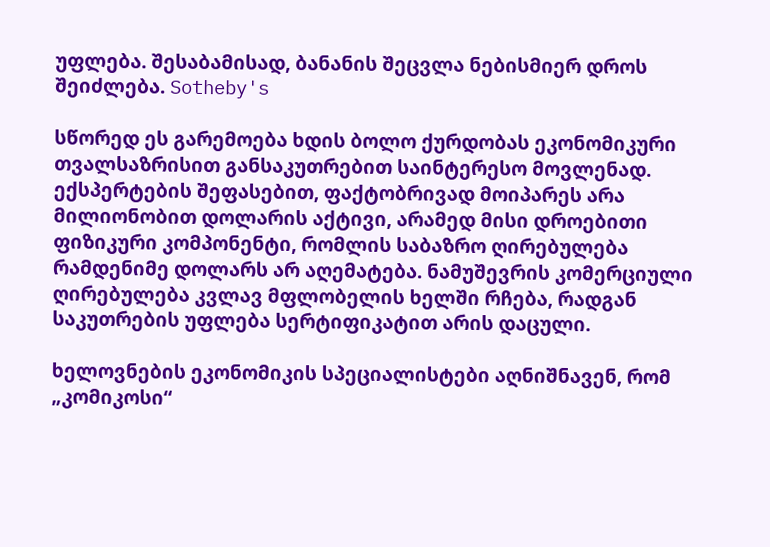უფლება. შესაბამისად, ბანანის შეცვლა ნებისმიერ დროს შეიძლება. Sotheby's

სწორედ ეს გარემოება ხდის ბოლო ქურდობას ეკონომიკური თვალსაზრისით განსაკუთრებით საინტერესო მოვლენად. ექსპერტების შეფასებით, ფაქტობრივად მოიპარეს არა მილიონობით დოლარის აქტივი, არამედ მისი დროებითი ფიზიკური კომპონენტი, რომლის საბაზრო ღირებულება რამდენიმე დოლარს არ აღემატება. ნამუშევრის კომერციული ღირებულება კვლავ მფლობელის ხელში რჩება, რადგან საკუთრების უფლება სერტიფიკატით არის დაცული.

ხელოვნების ეკონომიკის სპეციალისტები აღნიშნავენ, რომ „კომიკოსი“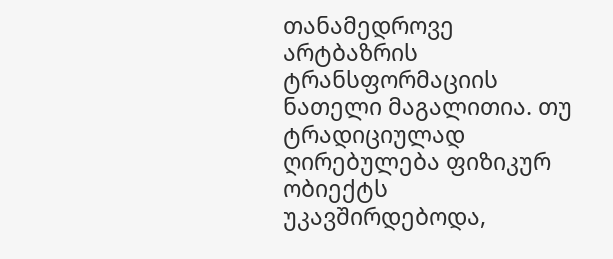თანამედროვე არტბაზრის ტრანსფორმაციის ნათელი მაგალითია. თუ ტრადიციულად ღირებულება ფიზიკურ ობიექტს უკავშირდებოდა,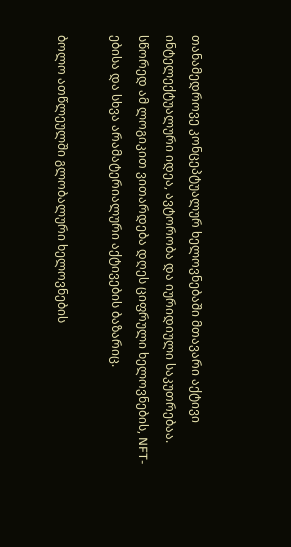თანამედროვე კონცეპტუალურ ხელოვნებაში მთავარი აქტივი ინტელექტუალური იდეა, ავტორობა და იურიდიული საკუთრებაა. სწორედ ამ ლოგიკით ვითარდება დღეს ციფრული ხელოვნების, NFT-ებისა და სხვა არამატერიალური აქტივების ბაზარიც.

ბოლო ათწლეულში გლობალური ხელოვნების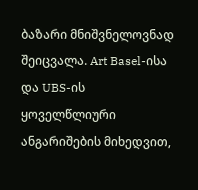ბაზარი მნიშვნელოვნად შეიცვალა. Art Basel-ისა და UBS-ის ყოველწლიური ანგარიშების მიხედვით,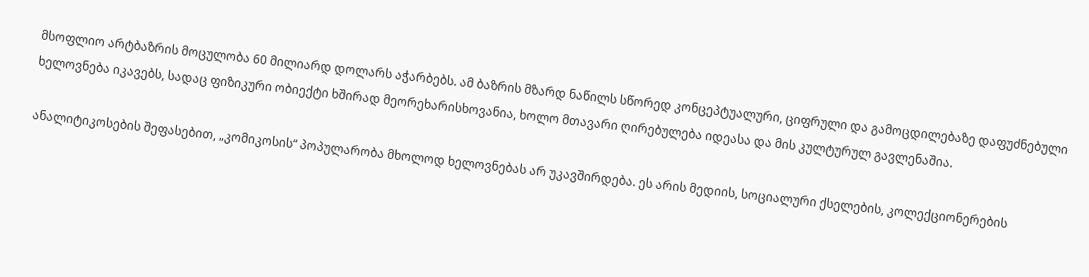მსოფლიო არტბაზრის მოცულობა 60 მილიარდ დოლარს აჭარბებს. ამ ბაზრის მზარდ ნაწილს სწორედ კონცეპტუალური, ციფრული და გამოცდილებაზე დაფუძნებული ხელოვნება იკავებს, სადაც ფიზიკური ობიექტი ხშირად მეორეხარისხოვანია, ხოლო მთავარი ღირებულება იდეასა და მის კულტურულ გავლენაშია.

ანალიტიკოსების შეფასებით, „კომიკოსის“ პოპულარობა მხოლოდ ხელოვნებას არ უკავშირდება. ეს არის მედიის, სოციალური ქსელების, კოლექციონერების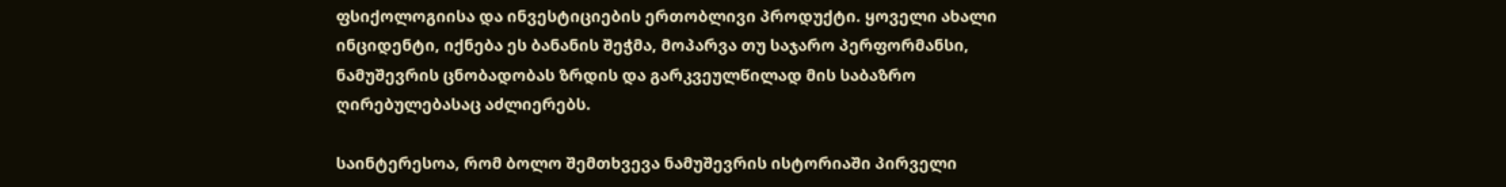ფსიქოლოგიისა და ინვესტიციების ერთობლივი პროდუქტი. ყოველი ახალი ინციდენტი, იქნება ეს ბანანის შეჭმა, მოპარვა თუ საჯარო პერფორმანსი, ნამუშევრის ცნობადობას ზრდის და გარკვეულწილად მის საბაზრო ღირებულებასაც აძლიერებს.

საინტერესოა, რომ ბოლო შემთხვევა ნამუშევრის ისტორიაში პირველი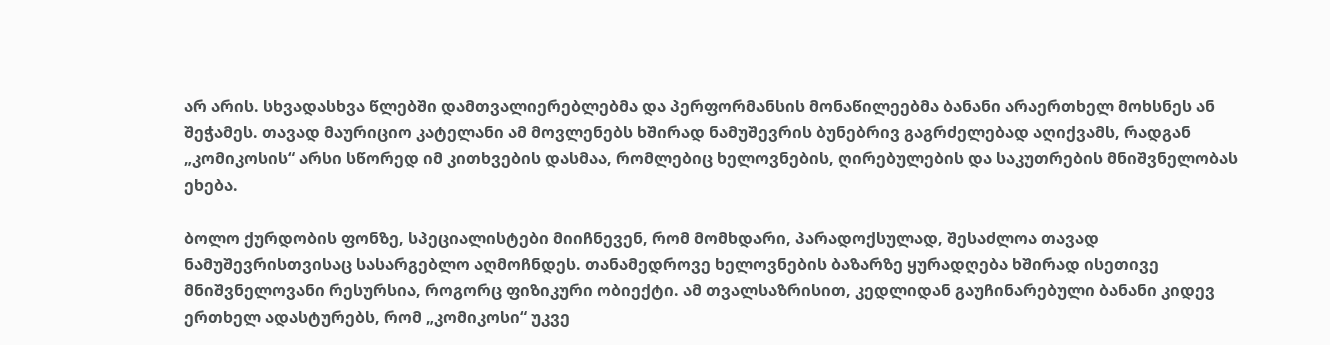არ არის. სხვადასხვა წლებში დამთვალიერებლებმა და პერფორმანსის მონაწილეებმა ბანანი არაერთხელ მოხსნეს ან შეჭამეს. თავად მაურიციო კატელანი ამ მოვლენებს ხშირად ნამუშევრის ბუნებრივ გაგრძელებად აღიქვამს, რადგან „კომიკოსის“ არსი სწორედ იმ კითხვების დასმაა, რომლებიც ხელოვნების, ღირებულების და საკუთრების მნიშვნელობას ეხება.

ბოლო ქურდობის ფონზე, სპეციალისტები მიიჩნევენ, რომ მომხდარი, პარადოქსულად, შესაძლოა თავად ნამუშევრისთვისაც სასარგებლო აღმოჩნდეს. თანამედროვე ხელოვნების ბაზარზე ყურადღება ხშირად ისეთივე მნიშვნელოვანი რესურსია, როგორც ფიზიკური ობიექტი. ამ თვალსაზრისით, კედლიდან გაუჩინარებული ბანანი კიდევ ერთხელ ადასტურებს, რომ „კომიკოსი“ უკვე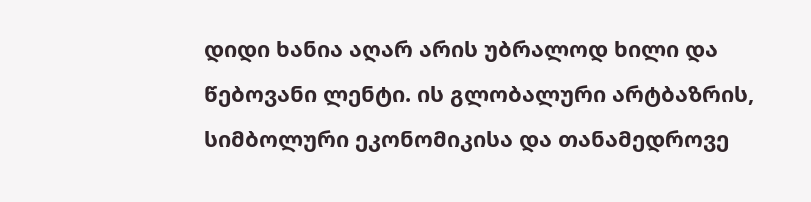დიდი ხანია აღარ არის უბრალოდ ხილი და წებოვანი ლენტი. ის გლობალური არტბაზრის, სიმბოლური ეკონომიკისა და თანამედროვე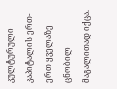კულტურული კაპიტალის ერთ-ერთ ყველაზე ცნობილ მაგალითად იქცა.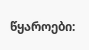წყაროები: